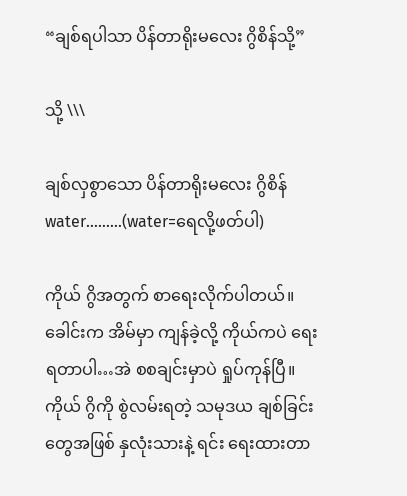“ချစ်ရပါသာ ပိန်တာရိုးမလေး ဂွိစိန်သို့”

သို့ \\\

ချစ်လှစွာသော ပိန်တာရိုးမလေး ဂွိစိန်water………(water=ရေလို့ဖတ်ပါ)

ကိုယ် ဂွိအတွက် စာရေးလိုက်ပါတယ်။ ခေါင်းက အိမ်မှာ ကျန်ခဲ့လို့ ကိုယ်ကပဲ ရေးရတာပါ…အဲ စစချင်းမှာပဲ ရှုပ်ကုန်ပြီ။ ကိုယ် ဂွိကို စွဲလမ်းရတဲ့ သမုဒယ ချစ်ခြင်းတွေအဖြစ် နှလုံးသားနဲ့ ရင်း ရေးထားတာ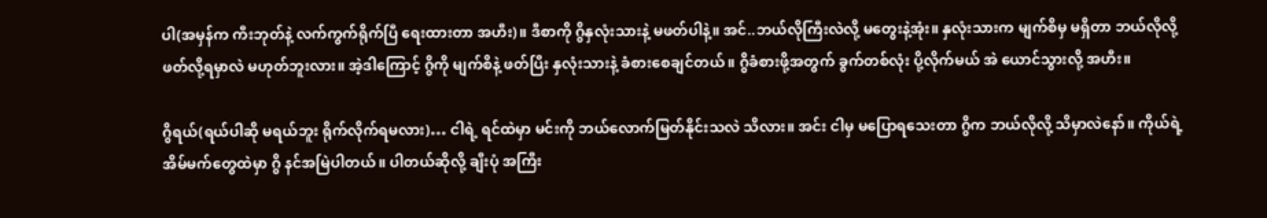ပါ(အမှန်က ကီးဘုတ်နဲ့ လက်ကွက်ရိုက်ပြီ ရေးထားတာ အဟီး)။ ဒီစာကို ဂွိနှလုံးသားနဲ့ မဖတ်ပါနဲ့။ အင်..ဘယ်လိုကြီးလဲလို့ မတွေးနဲ့အုံး။ နှလုံးသားက မျက်စိမှ မရှိတာ ဘယ်လိုလို့ ဖတ်လို့ရမှာလဲ မဟုတ်ဘူးလား။ အဲ့ဒါကြောင့် ဂွိကို မျက်စိနဲ့ ဖတ်ပြီး နှလုံးသားနဲ့ ခံစားစေချင်တယ်။ ဂွိခံစားဖို့အတွက် ခွက်တစ်လုံး ပို့လိုက်မယ် အဲ ယောင်သွားလို့ အဟီး။

ဂွိရယ်(ရယ်ပါဆို မရယ်ဘူး ရိုက်လိုက်ရမလား)… ငါရဲ့ ရင်ထဲမှာ မင်းကို ဘယ်လောက်မြတ်နိုင်းသလဲ သိလား။ အင်း ငါမှ မပြောရသေးတာ ဂွိက ဘယ်လိုလို့ သိမှာလဲနော်။ ကိုယ်ရဲ့ အိမ်မက်တွေထဲမှာ ဂွိ နင်အမြဲပါတယ်။ ပါတယ်ဆိုလို့ ချီးပုံ အကြီး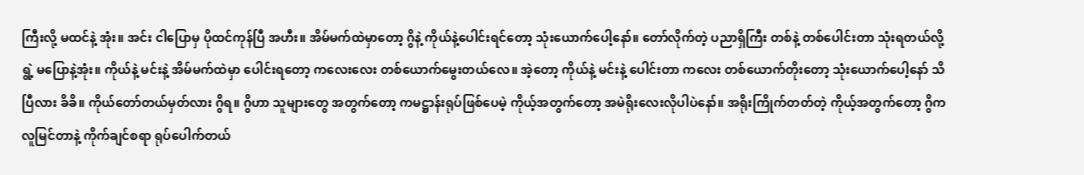ကြီးလို့ မထင်နဲ့ အုံး။ အင်း ငါပြောမှ ပိုထင်ကုန်ပြီ အဟီး။ အိမ်မက်ထဲမှာတော့ ဂွိနဲ့ ကိုယ်နဲ့ပေါင်းရင်တော့ သုံးယောက်ပေါ့နော်။ တော်လိုက်တဲ့ ပညာရှိကြီး တစ်နဲ့ တစ်ပေါင်းတာ သုံးရတယ်လို့ ရွဲ့ မပြောနဲ့အုံး။ ကိုယ်နဲ့ မင်းနဲ့ အိမ်မက်ထဲမှာ ပေါင်းရတော့ ကလေးလေး တစ်ယောက်မွေးတယ်လေ။ အဲ့တော့ ကိုယ်နဲ့ မင်းနဲ့ ပေါင်းတာ ကလေး တစ်ယောက်တိုးတော့ သုံးယောက်ပေါ့နော် သိပြီလား ခိခိ။ ကိုယ်တော်တယ်မှတ်လား ဂွိရ။ ဂွိဟာ သူများတွေ အတွက်တော့ ကမဋ္ဌာန်းရုပ်ဖြစ်ပေမဲ့ ကိုယ့်အတွက်တော့ အမဲရိုးလေးလိုပါပဲနော်။ အရိုးကြိုက်တတ်တဲ့ ကိုယ့်အတွက်တော့ ဂွိက လူမြင်တာနဲ့ ကိုက်ချင်စရာ ရုပ်ပေါက်တယ်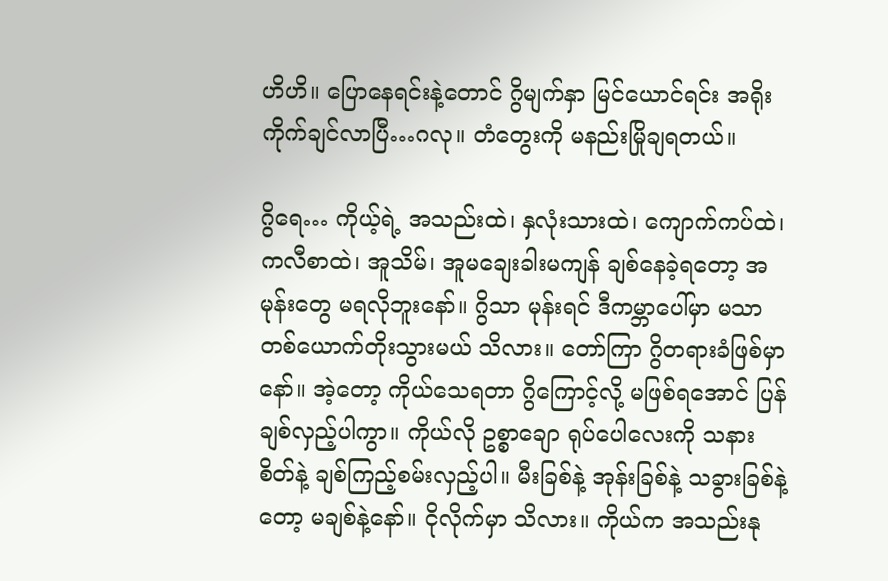ဟိဟိ။ ပြောနေရင်းနဲ့တောင် ဂွိမျက်နှာ မြင်ယောင်ရင်း အရိုးကိုက်ချင်လာပြီ…ဂလု။ တံတွေးကို မနည်းမြိုချရတယ်။

ဂွိရေ… ကိုယ့်ရဲ့ အသည်းထဲ၊ နှလုံးသားထဲ၊ ကျောက်ကပ်ထဲ၊ ကလီစာထဲ၊ အူသိမ်၊ အူမချေးခါးမကျန် ချစ်နေခဲ့ရတော့ အမုန်းတွေ မရလိုဘူးနော်။ ဂွိသာ မုန်းရင် ဒီကမ္ဘာပေါ်မှာ မသာတစ်ယောက်တိုးသွားမယ် သိလား။ တော်ကြာ ဂွိတရားခံဖြစ်မှာနော်။ အဲ့တော့ ကိုယ်သေရတာ ဂွိကြောင့်လို့ မဖြစ်ရအောင် ပြန်ချစ်လှည့်ပါကွာ။ ကိုယ်လို ဥစ္စာချော ရုပ်ပေါလေးကို သနားစိတ်နဲ့ ချစ်ကြည့်စမ်းလှည့်ပါ။ မီးခြစ်နဲ့ အုန်းခြစ်နဲ့ သခွားခြစ်နဲ့တော့ မချစ်နဲ့နော်။ ငိုလိုက်မှာ သိလား။ ကိုယ်က အသည်းနု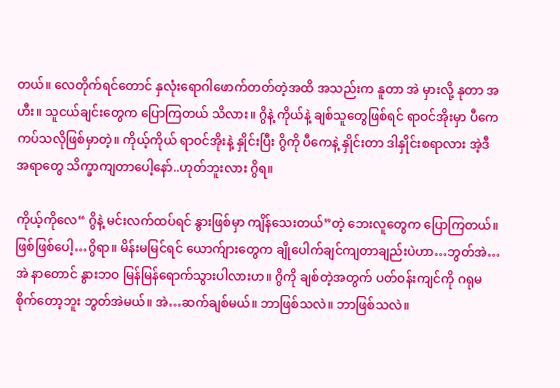တယ်။ လေတိုက်ရင်တောင် နှလုံးရောဂါဖောက်တတ်တဲ့အထိ အသည်းက နူတာ အဲ မှားလို့ နုတာ အဟီး။ သူငယ်ချင်းတွေက ပြောကြတယ် သိလား။ ဂွိနဲ့ ကိုယ်နဲ့ ချစ်သူတွေဖြစ်ရင် ရာဝင်အိုးမှာ ပီကေ ကပ်သလိုဖြစ်မှာတဲ့။ ကိုယ့်ကိုယ် ရာဝင်အိုးနဲ့ နှိုင်းပြီး ဂွိကို ပီကေနဲ့ နှိုင်းတာ ဒါနှိုင်းစရာလား အဲ့ဒီအရာတွေ သိက္ခာကျတာပေါ့နော်..ဟုတ်ဘူးလား ဂွိရ။

ကိုယ့်ကိုလေ“ ဂွိနဲ့ မင်းလက်ထပ်ရင် နွားဖြစ်မှာ ကျိန်သေးတယ်”တဲ့ ဘေးလူတွေက ပြောကြတယ်။ ဖြစ်ဖြစ်ပေါ့…ဂွိရာ။ မိန်းမမြင်ရင် ယောက်ျားတွေက ချိုပေါက်ချင်ကျတာချည်းပဲဟာ…ဘွတ်အဲ… အဲ နာတောင် နွားဘဝ မြန်မြန်ရောက်သွားပါလားဟ။ ဂွိကို ချစ်တဲ့အတွက် ပတ်ဝန်းကျင်ကို ဂရုမစိုက်တော့ဘူး ဘွတ်အဲမယ်။ အဲ…ဆက်ချစ်မယ်။ ဘာဖြစ်သလဲ။ ဘာဖြစ်သလဲ။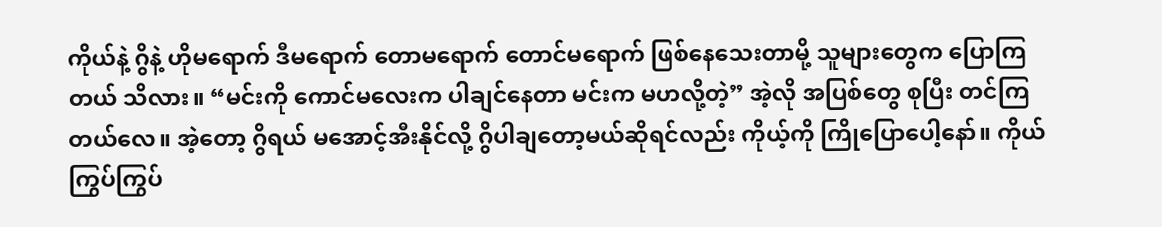ကိုယ်နဲ့ ဂွိနဲ့ ဟိုမရောက် ဒီမရောက် တောမရောက် တောင်မရောက် ဖြစ်နေသေးတာမို့ သူများတွေက ပြောကြတယ် သိလား။ “မင်းကို ကောင်မလေးက ပါချင်နေတာ မင်းက မဟလို့တဲ့” အဲ့လို အပြစ်တွေ စုပြီး တင်ကြတယ်လေ။ အဲ့တော့ ဂွိရယ် မအောင့်အီးနိုင်လို့ ဂွိပါချတော့မယ်ဆိုရင်လည်း ကိုယ့်ကို ကြိုပြောပေါ့နော်။ ကိုယ် ကြွပ်ကြွပ်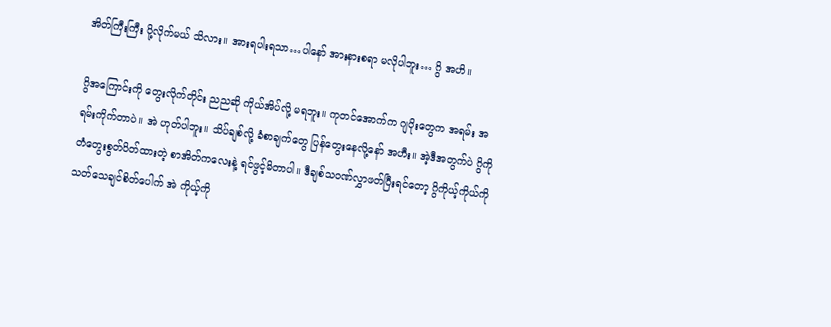အိတ်ကြီးကြီး ပို့လိုက်မယ် သိလား။ အားရပါးရသာ…ပါနော် အားနားစရာ မလိုပါဘူး… ဂွိ အဟိ။

ဂွိအကြောင်းကို တွေးလိုက်တိုင်း ညညဆို ကိုယ်အိပ်လို့ မရဘူး။ ကုတင်အောက်က ဂျပိုးတွေက အရမ်း အရမ်းကိုက်တာပဲ။ အဲ ဟုတ်ပါဘူး။ သိပ်ချစ်လို့ ခံစာချက်တွေ ပြန်တွေးနေလို့နော် အဟီး။ အဲ့ဒီအတွက်ပဲ ဂွိကို တံတွေးစွတ်ပိတ်ထားတဲ့ စာအိတ်ကလေးနဲ့ ရင်ဖွင့်မိတာပါ။ ဒီချစ်သဝဏ်လွှာဖတ်ပြီးရင်တော့ ဂွိကိုယ့်ကိုယ်ကို သတ်သေချင်စိတ်ပေါက် အဲ ကိုယ့်ကို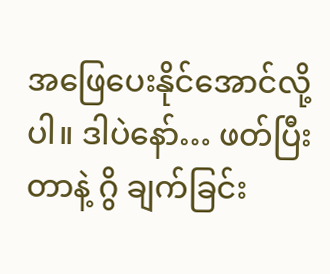အဖြေပေးနိုင်အောင်လို့ပါ။ ဒါပဲနော်… ဖတ်ပြီးတာနဲ့ ဂွိ ချက်ခြင်း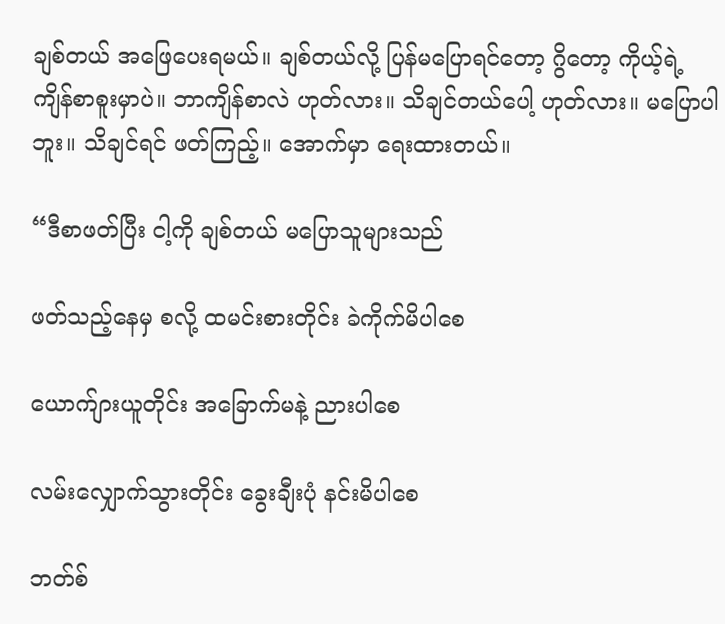ချစ်တယ် အဖြေပေးရမယ်။ ချစ်တယ်လို့ ပြန်မပြောရင်တော့ ဂွိတော့ ကိုယ့်ရဲ့ ကျိန်စာစူးမှာပဲ။ ဘာကျိန်စာလဲ ဟုတ်လား။ သိချင်တယ်ပေါ့ ဟုတ်လား။ မပြောပါဘူး။ သိချင်ရင် ဖတ်ကြည့်။ အောက်မှာ ရေးထားတယ်။

“ဒီစာဖတ်ပြီး ငါ့ကို ချစ်တယ် မပြောသူများသည်

ဖတ်သည့်နေမှ စလို့ ထမင်းစားတိုင်း ခဲကိုက်မိပါစေ

ယောက်ျားယူတိုင်း အခြောက်မနဲ့ ညားပါစေ

လမ်းလျှောက်သွားတိုင်း ခွေးချီးပုံ နင်းမိပါစေ

ဘတ်စ်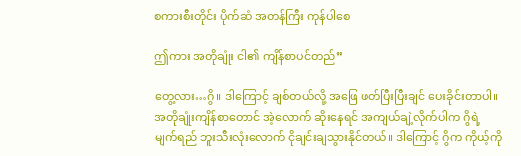စကားစီးတိုင်း ပိုက်ဆံ အတန်ကြီး ကုန်ပါစေ

ဤကား အတိုချုံး ငါ၏ ကျိန်စာပင်တည်”

တွေ့လား…ဂွိ။ ဒါကြောင့် ချစ်တယ်လို့ အဖြေ ဖတ်ပြီးပြီးချင် ပေးခိုင်းတာပါ။ အတိုချုံးကျိန်စာတောင် အဲ့လောက် ဆိုးနေရင် အကျယ်ချဲ့လိုက်ပါက ဂွိရဲ့ မျက်ရည် ဘူးသီးလုံးလောက် ငိုချင်းချသွားနိုင်တယ်။ ဒါကြောင့် ဂွိက ကိုယ့်ကို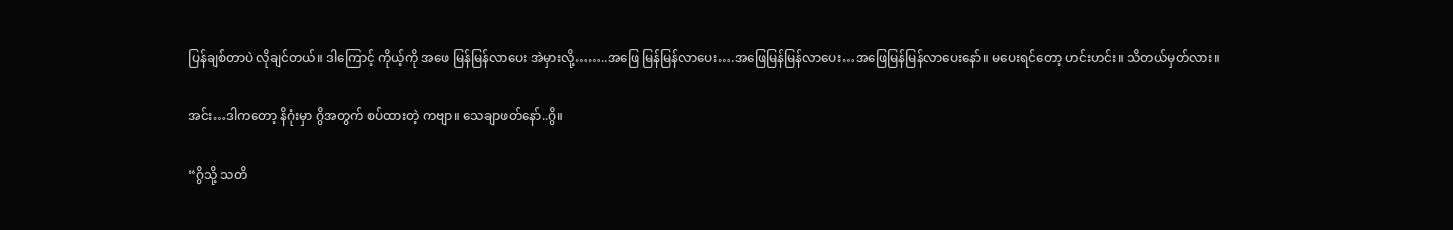ပြန်ချစ်တာပဲ လိုချင်တယ်။ ဒါကြောင့် ကိုယ့်ကို အဖေ မြန်မြန်လာပေး အဲမှားလို့……..အဖြေ မြန်မြန်လာပေး….အဖြေမြန်မြန်လာပေး…အဖြေမြန်မြန်လာပေးနော်။ မပေးရင်တော့ ဟင်းဟင်း။ သိတယ်မှတ်လား။

အင်း…ဒါကတော့ နိဂုံးမှာ ဂွိအတွက် စပ်ထားတဲ့ ကဗျာ။ သေချာဖတ်နော်..ဂွိ။

“ဂွိသို့ သတိ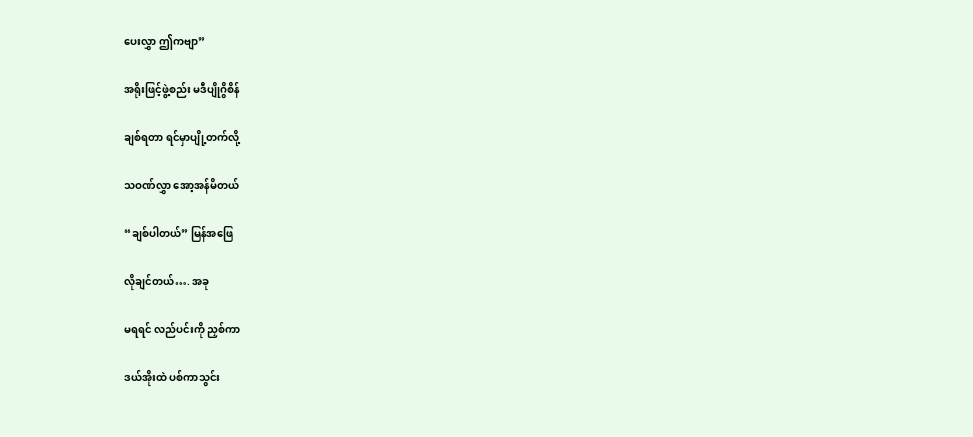ပေးလွှာ ဤကဗျာ”

အရိုးဖြင့်ဖွဲ့စည်း မဒီပျိုဂွိစိန်

ချစ်ရတာ ရင်မှာပျို့တက်လို့

သဝဏ်လွှာ အော့အန်မိတယ်

“ချစ်ပါတယ်” မြန်အဖြေ

လိုချင်တယ်…. အခု

မရရင် လည်ပင်းကို ညှစ်ကာ

ဒယ်အိုးထဲ ပစ်ကာသွင်း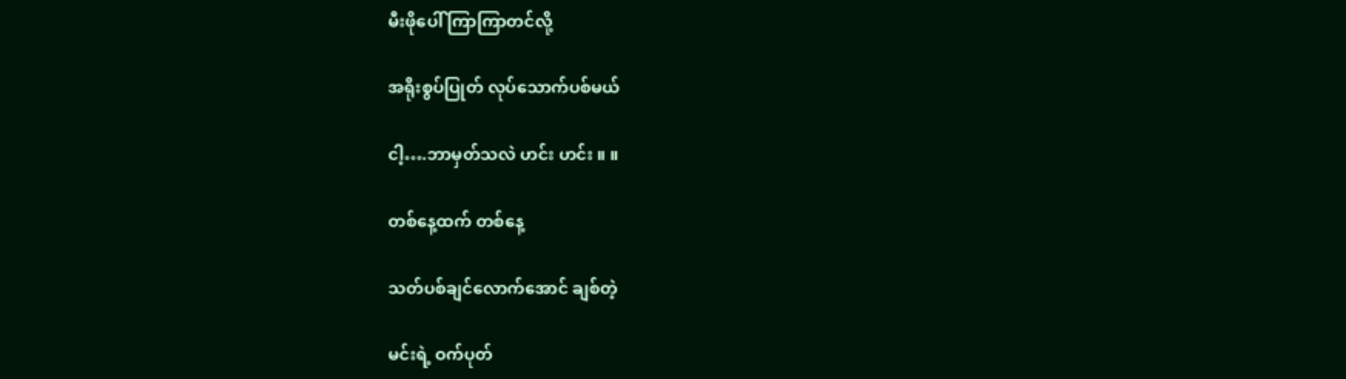မီးဖိုပေါ် ကြာကြာတင်လို့

အရိုးစွပ်ပြုတ် လုပ်သောက်ပစ်မယ်

ငါ့….ဘာမှတ်သလဲ ဟင်း ဟင်း ။ ။

တစ်နေ့ထက် တစ်နေ့

သတ်ပစ်ချင်လောက်အောင် ချစ်တဲ့

မင်းရဲ့ ဝက်ပုတ်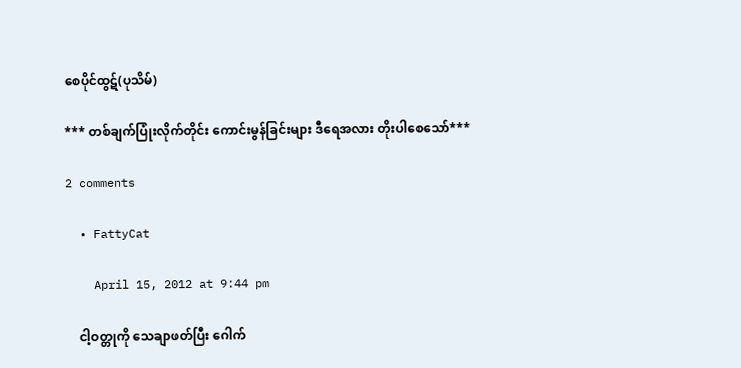စေပိုင်ထွဋ်(ပုသိမ်)

*** တစ်ချက်ပြုံးလိုက်တိုင်း ကောင်းမွန်ခြင်းများ ဒီရေအလား တိုးပါစေသော်***

2 comments

  • FattyCat

    April 15, 2012 at 9:44 pm

    ငါ့ဝတ္တုကို သေချာဖတ်ပြီး ဂေါက်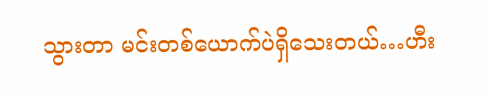သွားတာ မင်းတစ်ယောက်ပဲရှိသေးတယ်…ဟီး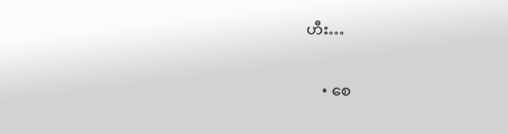ဟီး…

    • စေ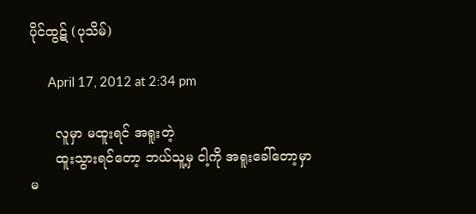ပိုင်ထွဋ် (ပုသိမ်)

      April 17, 2012 at 2:34 pm

      လူမှာ မထူးရင် အရူးတဲ့
      ထူးသွားရင်တော့ ဘယ်သူ့မှ ငါ့ကို အရူးခေါ်တော့မှာ မ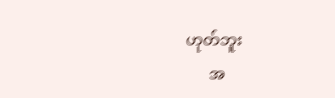ဟုတ်ဘူး
      အ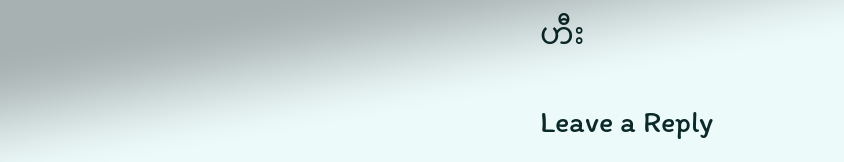ဟီး

Leave a Reply